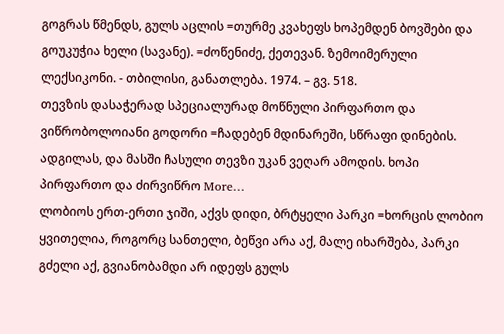გოგრას წმენდს, გულს აცლის =თურმე კვახეფს ხოპემდენ ბოვშები და გოუკუჭია ხელი (სავანე). =ძოწენიძე, ქეთევან. ზემოიმერული ლექსიკონი. - თბილისი, განათლება. 1974. – გვ. 518.
თევზის დასაჭერად სპეციალურად მოწნული პირფართო და ვიწრობოლოიანი გოდორი =ჩადებენ მდინარეში, სწრაფი დინების. ადგილას, და მასში ჩასული თევზი უკან ვეღარ ამოდის. ხოპი პირფართო და ძირვიწრო More…
ლობიოს ერთ-ერთი ჯიში, აქვს დიდი, ბრტყელი პარკი =ხორცის ლობიო ყვითელია, როგორც სანთელი, ბეწვი არა აქ, მალე იხარშება, პარკი გძელი აქ, გვიანობამდი არ იდეფს გულს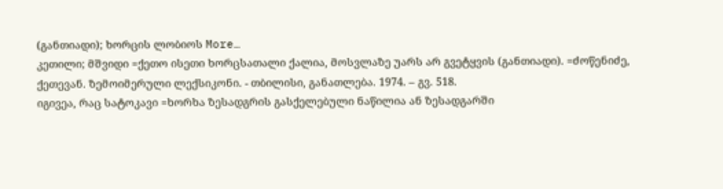(განთიადი); ხორცის ლობიოს More…
კეთილი; მშვიდი =ქეთო ისეთი ხორცსათალი ქალია, მოსვლაზე უარს არ გვეტყვის (განთიადი). =ძოწენიძე, ქეთევან. ზემოიმერული ლექსიკონი. - თბილისი, განათლება. 1974. – გვ. 518.
იგივეა, რაც სატოკავი =ხორხა ზესადგრის გასქელებული ნაწილია ან ზესადგარში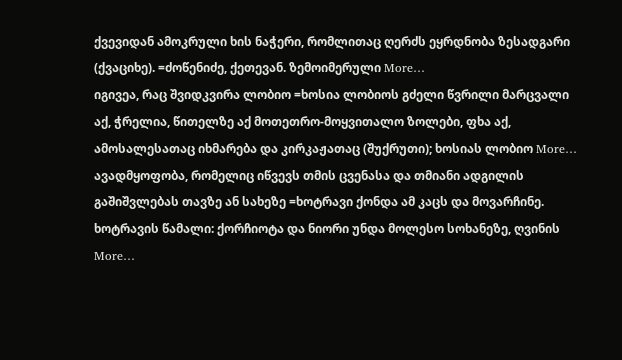ქვევიდან ამოკრული ხის ნაჭერი, რომლითაც ღერძს ეყრდნობა ზესადგარი (ქვაციხე). =ძოწენიძე, ქეთევან. ზემოიმერული More…
იგივეა, რაც შვიდკვირა ლობიო =ხოსია ლობიოს გძელი წვრილი მარცვალი აქ, ჭრელია, წითელზე აქ მოთეთრო-მოყვითალო ზოლები, ფხა აქ, ამოსალესათაც იხმარება და კირკაჟათაც (შუქრუთი); ხოსიას ლობიო More…
ავადმყოფობა, რომელიც იწვევს თმის ცვენასა და თმიანი ადგილის გაშიშვლებას თავზე ან სახეზე =ხოტრავი ქონდა ამ კაცს და მოვარჩინე. ხოტრავის წამალი: ქორჩიოტა და ნიორი უნდა მოლესო სოხანეზე, ღვინის More…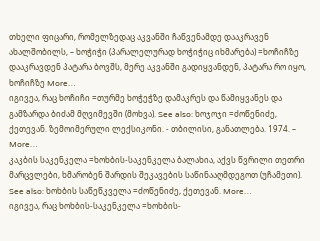თხელი ფიცარი, რომელზედაც აკვანში ჩაწვენამდე დააკრავენ ახალშობილს, – ხოჭიჭი (პარალელურად ხოჭიჭიც იხმარება) =ხოჩიჩზე დააკრავდენ პატარა ბოვშს, მერე აკვანში გადიყვანდენ, პატარა რო იყო, ხოჩიჩზე More…
იგივეა, რაც ხოჩიჩი =თურმე ხოჭეჭზე დამაკრეს და წამიყვანეს და გამზარდა ბიძამ მღვიმევში (მოხვა). See also: ხოჯოჯი =ძოწენიძე, ქეთევან. ზემოიმერული ლექსიკონი. - თბილისი, განათლება. 1974. – More…
კაკბის საკენკელა =ხოხბის-საკენკელა ბალახია, აქვს წვრილი თეთრი მარცვლები, ხმარობენ შარდის შეკავების საწინააღმდეგოთ (უჩამეთი). See also: ხოხბის საწეწკველა =ძოწენიძე, ქეთევან. More…
იგივეა, რაც ხოხბის-საკენკელა =ხოხბის-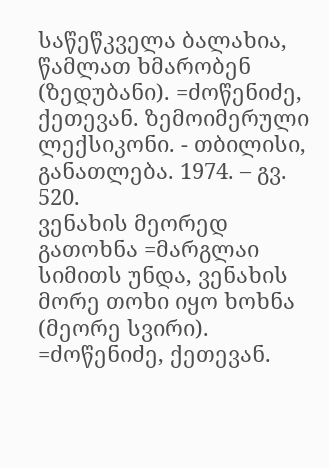საწეწკველა ბალახია, წამლათ ხმარობენ (ზედუბანი). =ძოწენიძე, ქეთევან. ზემოიმერული ლექსიკონი. - თბილისი, განათლება. 1974. – გვ. 520.
ვენახის მეორედ გათოხნა =მარგლაი სიმითს უნდა, ვენახის მორე თოხი იყო ხოხნა (მეორე სვირი). =ძოწენიძე, ქეთევან.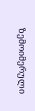ზემოიმერული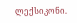ლექსიკონი.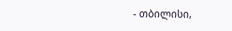- თბილისი,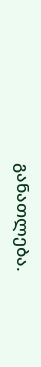განათლება.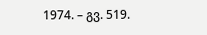1974. – გვ. 519.